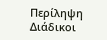Περίληψη
Διάδικοι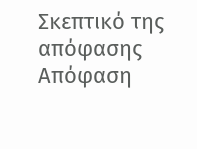Σκεπτικό της απόφασης
Απόφαση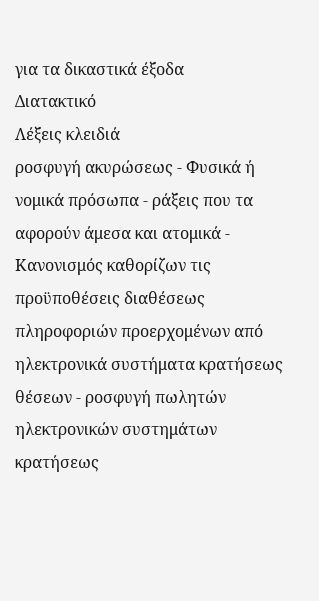για τα δικαστικά έξοδα
Διατακτικό
Λέξεις κλειδιά
ροσφυγή ακυρώσεως - Φυσικά ή νομικά πρόσωπα - ράξεις που τα αφορούν άμεσα και ατομικά - Κανονισμός καθορίζων τις προϋποθέσεις διαθέσεως πληροφοριών προερχομένων από ηλεκτρονικά συστήματα κρατήσεως θέσεων - ροσφυγή πωλητών ηλεκτρονικών συστημάτων κρατήσεως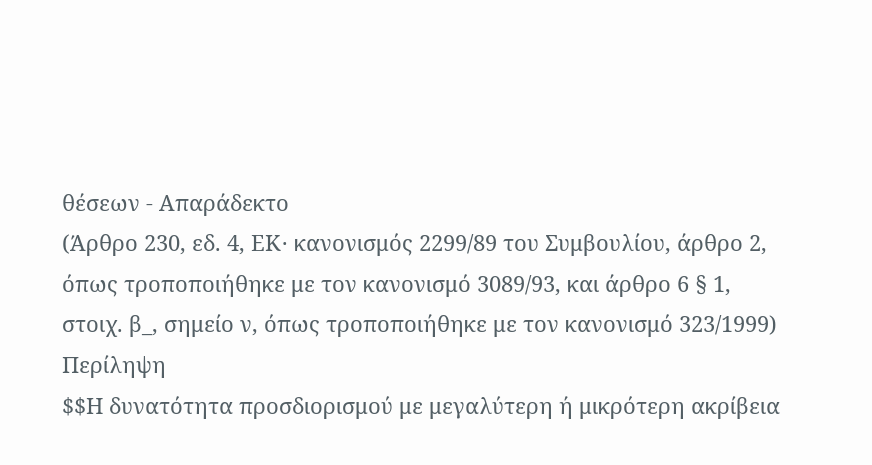θέσεων - Απαράδεκτο
(Άρθρο 230, εδ. 4, ΕΚ· κανονισμός 2299/89 του Συμβουλίου, άρθρο 2, όπως τροποποιήθηκε με τον κανονισμό 3089/93, και άρθρο 6 § 1, στοιχ. β_, σημείο ν, όπως τροποποιήθηκε με τον κανονισμό 323/1999)
Περίληψη
$$Η δυνατότητα προσδιορισμού με μεγαλύτερη ή μικρότερη ακρίβεια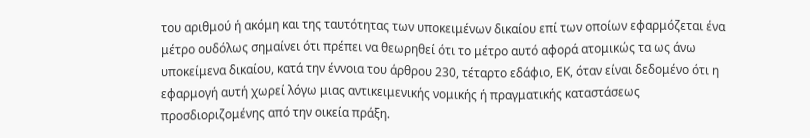του αριθμού ή ακόμη και της ταυτότητας των υποκειμένων δικαίου επί των οποίων εφαρμόζεται ένα μέτρο ουδόλως σημαίνει ότι πρέπει να θεωρηθεί ότι το μέτρο αυτό αφορά ατομικώς τα ως άνω υποκείμενα δικαίου, κατά την έννοια του άρθρου 230, τέταρτο εδάφιο, ΕΚ, όταν είναι δεδομένο ότι η εφαρμογή αυτή χωρεί λόγω μιας αντικειμενικής νομικής ή πραγματικής καταστάσεως προσδιοριζομένης από την οικεία πράξη.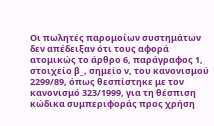Οι πωλητές παρομοίων συστημάτων δεν απέδειξαν ότι τους αφορά ατομικώς το άρθρο 6, παράγραφος 1, στοιχείο β_, σημείο ν, του κανονισμού 2299/89, όπως θεσπίστηκε με τον κανονισμό 323/1999, για τη θέσπιση κώδικα συμπεριφοράς προς χρήση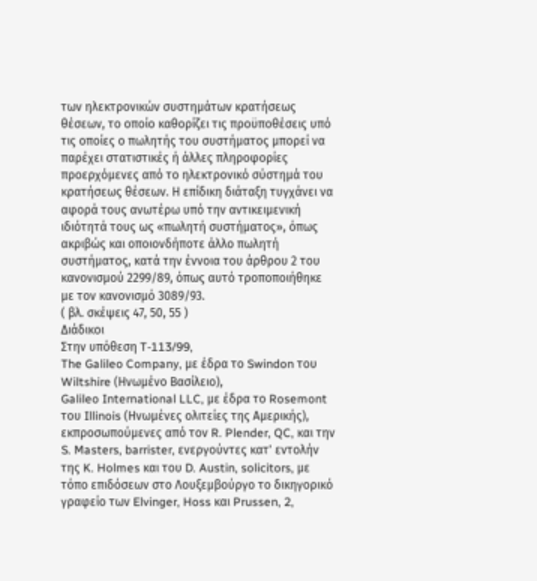των ηλεκτρονικών συστημάτων κρατήσεως θέσεων, το οποίο καθορίζει τις προϋποθέσεις υπό τις οποίες ο πωλητής του συστήματος μπορεί να παρέχει στατιστικές ή άλλες πληροφορίες προερχόμενες από το ηλεκτρονικό σύστημά του κρατήσεως θέσεων. Η επίδικη διάταξη τυγχάνει να αφορά τους ανωτέρω υπό την αντικειμενική ιδιότητά τους ως «πωλητή συστήματος», όπως ακριβώς και οποιονδήποτε άλλο πωλητή συστήματος, κατά την έννοια του άρθρου 2 του κανονισμού 2299/89, όπως αυτό τροποποιήθηκε με τον κανονισμό 3089/93.
( βλ. σκέψεις 47, 50, 55 )
Διάδικοι
Στην υπόθεση T-113/99,
The Galileo Company, με έδρα το Swindon του Wiltshire (Ηνωμένο Βασίλειο),
Galileo International LLC, με έδρα το Rosemont του Illinois (Ηνωμένες ολιτείες της Αμερικής),
εκπροσωπούμενες από τον R. Plender, QC, και την S. Masters, barrister, ενεργούντες κατ' εντολήν της K. Holmes και του D. Austin, solicitors, με τόπο επιδόσεων στο Λουξεμβούργο το δικηγορικό γραφείο των Elvinger, Hoss και Prussen, 2,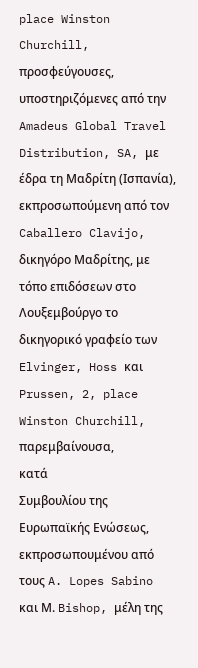place Winston Churchill,
προσφεύγουσες,
υποστηριζόμενες από την
Amadeus Global Travel Distribution, SA, με έδρα τη Μαδρίτη (Ισπανία), εκπροσωπούμενη από τον Caballero Clavijo, δικηγόρο Μαδρίτης, με τόπο επιδόσεων στο Λουξεμβούργο το δικηγορικό γραφείο των Elvinger, Hoss και Prussen, 2, place Winston Churchill,
παρεμβαίνουσα,
κατά
Συμβουλίου της Ευρωπαϊκής Ενώσεως, εκπροσωπουμένου από τους A. Lopes Sabino και Μ. Bishop, μέλη της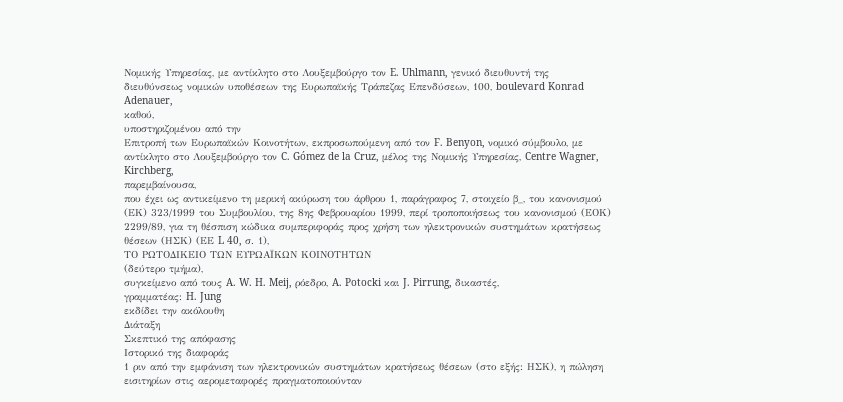Νομικής Υπηρεσίας, με αντίκλητο στο Λουξεμβούργο τον E. Uhlmann, γενικό διευθυντή της διευθύνσεως νομικών υποθέσεων της Ευρωπαϊκής Τράπεζας Επενδύσεων, 100, boulevard Konrad Adenauer,
καθού,
υποστηριζομένου από την
Επιτροπή των Ευρωπαϊκών Κοινοτήτων, εκπροσωπούμενη από τον F. Benyon, νομικό σύμβουλο, με αντίκλητο στο Λουξεμβούργο τον C. Gómez de la Cruz, μέλος της Νομικής Υπηρεσίας, Centre Wagner, Kirchberg,
παρεμβαίνουσα,
που έχει ως αντικείμενο τη μερική ακύρωση του άρθρου 1, παράγραφος 7, στοιχείο β_, του κανονισμού (ΕΚ) 323/1999 του Συμβουλίου, της 8ης Φεβρουαρίου 1999, περί τροποποιήσεως του κανονισμού (ΕΟΚ) 2299/89, για τη θέσπιση κώδικα συμπεριφοράς προς χρήση των ηλεκτρονικών συστημάτων κρατήσεως θέσεων (ΗΣΚ) (ΕΕ L 40, σ. 1),
ΤΟ ΡΩΤΟΔΙΚΕΙΟ ΤΩΝ ΕΥΡΩΑΪΚΩΝ ΚΟΙΝΟΤΗΤΩΝ
(δεύτερο τμήμα),
συγκείμενο από τους A. W. H. Meij, ρόεδρο, A. Potocki και J. Pirrung, δικαστές,
γραμματέας: H. Jung
εκδίδει την ακόλουθη
Διάταξη
Σκεπτικό της απόφασης
Ιστορικό της διαφοράς
1 ριν από την εμφάνιση των ηλεκτρονικών συστημάτων κρατήσεως θέσεων (στο εξής: ΗΣΚ), η πώληση εισιτηρίων στις αερομεταφορές πραγματοποιούνταν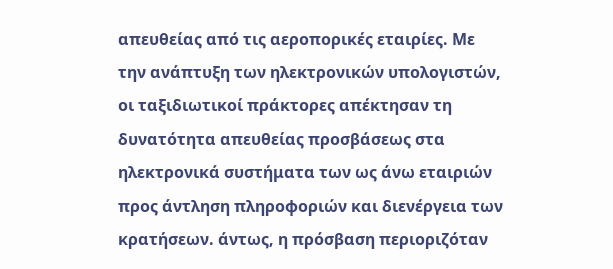απευθείας από τις αεροπορικές εταιρίες. Με την ανάπτυξη των ηλεκτρονικών υπολογιστών, οι ταξιδιωτικοί πράκτορες απέκτησαν τη δυνατότητα απευθείας προσβάσεως στα ηλεκτρονικά συστήματα των ως άνω εταιριών προς άντληση πληροφοριών και διενέργεια των κρατήσεων. άντως, η πρόσβαση περιοριζόταν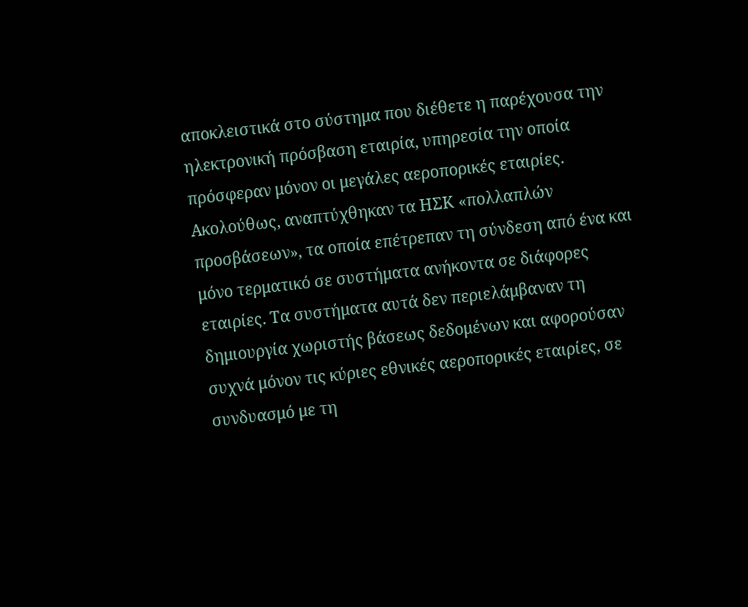αποκλειστικά στο σύστημα που διέθετε η παρέχουσα την ηλεκτρονική πρόσβαση εταιρία, υπηρεσία την οποία πρόσφεραν μόνον οι μεγάλες αεροπορικές εταιρίες. Ακολούθως, αναπτύχθηκαν τα ΗΣΚ «πολλαπλών προσβάσεων», τα οποία επέτρεπαν τη σύνδεση από ένα και μόνο τερματικό σε συστήματα ανήκοντα σε διάφορες εταιρίες. Τα συστήματα αυτά δεν περιελάμβαναν τη δημιουργία χωριστής βάσεως δεδομένων και αφορούσαν συχνά μόνον τις κύριες εθνικές αεροπορικές εταιρίες, σε συνδυασμό με τη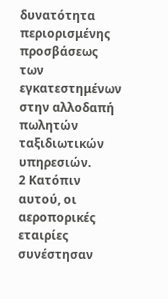δυνατότητα περιορισμένης προσβάσεως των εγκατεστημένων στην αλλοδαπή πωλητών ταξιδιωτικών υπηρεσιών.
2 Κατόπιν αυτού, οι αεροπορικές εταιρίες συνέστησαν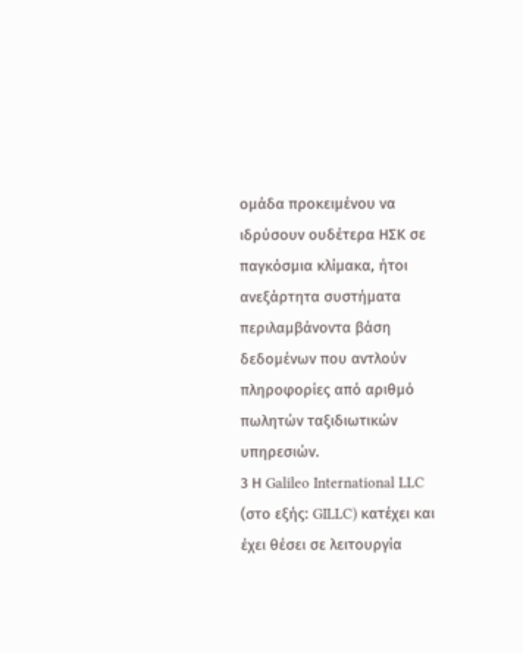ομάδα προκειμένου να ιδρύσουν ουδέτερα ΗΣΚ σε παγκόσμια κλίμακα, ήτοι ανεξάρτητα συστήματα περιλαμβάνοντα βάση δεδομένων που αντλούν πληροφορίες από αριθμό πωλητών ταξιδιωτικών υπηρεσιών.
3 Η Galileo International LLC (στο εξής: GILLC) κατέχει και έχει θέσει σε λειτουργία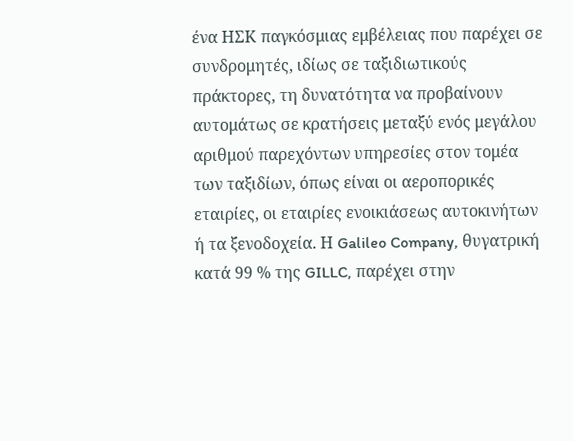ένα ΗΣΚ παγκόσμιας εμβέλειας που παρέχει σε συνδρομητές, ιδίως σε ταξιδιωτικούς πράκτορες, τη δυνατότητα να προβαίνουν αυτομάτως σε κρατήσεις μεταξύ ενός μεγάλου αριθμού παρεχόντων υπηρεσίες στον τομέα των ταξιδίων, όπως είναι οι αεροπορικές εταιρίες, οι εταιρίες ενοικιάσεως αυτοκινήτων ή τα ξενοδοχεία. Η Galileo Company, θυγατρική κατά 99 % της GILLC, παρέχει στην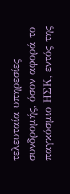τελευταία υπηρεσίες συνδρομής, όσον αφορά το παγκόσμιο ΗΣΚ, εντός της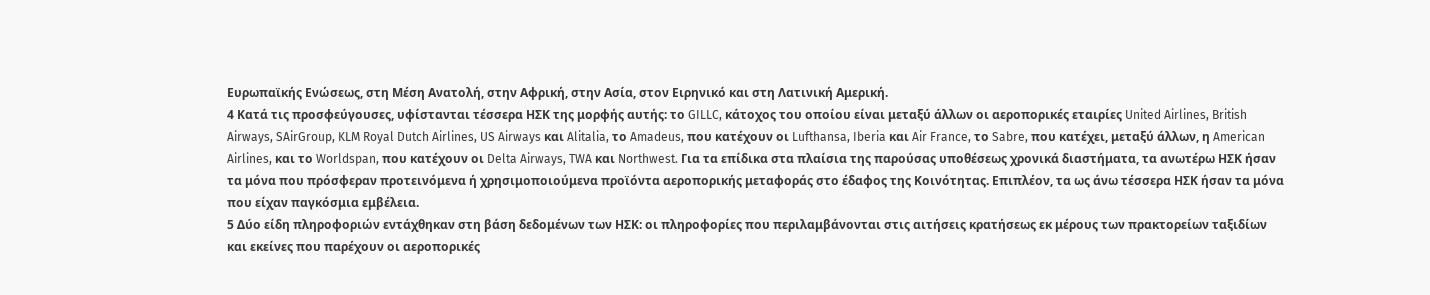Ευρωπαϊκής Ενώσεως, στη Μέση Ανατολή, στην Αφρική, στην Ασία, στον Ειρηνικό και στη Λατινική Αμερική.
4 Κατά τις προσφεύγουσες, υφίστανται τέσσερα ΗΣΚ της μορφής αυτής: το GILLC, κάτοχος του οποίου είναι μεταξύ άλλων οι αεροπορικές εταιρίες United Airlines, British Airways, SAirGroup, KLM Royal Dutch Airlines, US Airways και Alitalia, το Amadeus, που κατέχουν οι Lufthansa, Iberia και Air France, το Sabre, που κατέχει, μεταξύ άλλων, η American Airlines, και το Worldspan, που κατέχουν οι Delta Airways, TWA και Northwest. Για τα επίδικα στα πλαίσια της παρούσας υποθέσεως χρονικά διαστήματα, τα ανωτέρω ΗΣΚ ήσαν τα μόνα που πρόσφεραν προτεινόμενα ή χρησιμοποιούμενα προϊόντα αεροπορικής μεταφοράς στο έδαφος της Κοινότητας. Επιπλέον, τα ως άνω τέσσερα ΗΣΚ ήσαν τα μόνα που είχαν παγκόσμια εμβέλεια.
5 Δύο είδη πληροφοριών εντάχθηκαν στη βάση δεδομένων των ΗΣΚ: οι πληροφορίες που περιλαμβάνονται στις αιτήσεις κρατήσεως εκ μέρους των πρακτορείων ταξιδίων και εκείνες που παρέχουν οι αεροπορικές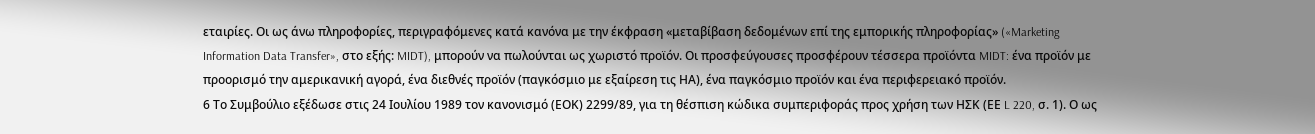εταιρίες. Οι ως άνω πληροφορίες, περιγραφόμενες κατά κανόνα με την έκφραση «μεταβίβαση δεδομένων επί της εμπορικής πληροφορίας» («Marketing Information Data Transfer», στο εξής: MIDT), μπορούν να πωλούνται ως χωριστό προϊόν. Οι προσφεύγουσες προσφέρουν τέσσερα προϊόντα MIDT: ένα προϊόν με προορισμό την αμερικανική αγορά, ένα διεθνές προϊόν (παγκόσμιο με εξαίρεση τις ΗΑ), ένα παγκόσμιο προϊόν και ένα περιφερειακό προϊόν.
6 Το Συμβούλιο εξέδωσε στις 24 Ιουλίου 1989 τον κανονισμό (ΕΟΚ) 2299/89, για τη θέσπιση κώδικα συμπεριφοράς προς χρήση των ΗΣΚ (ΕΕ L 220, σ. 1). Ο ως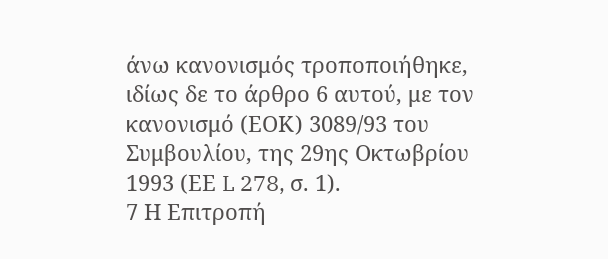άνω κανονισμός τροποποιήθηκε, ιδίως δε το άρθρο 6 αυτού, με τον κανονισμό (ΕΟΚ) 3089/93 του Συμβουλίου, της 29ης Οκτωβρίου 1993 (ΕΕ L 278, σ. 1).
7 Η Επιτροπή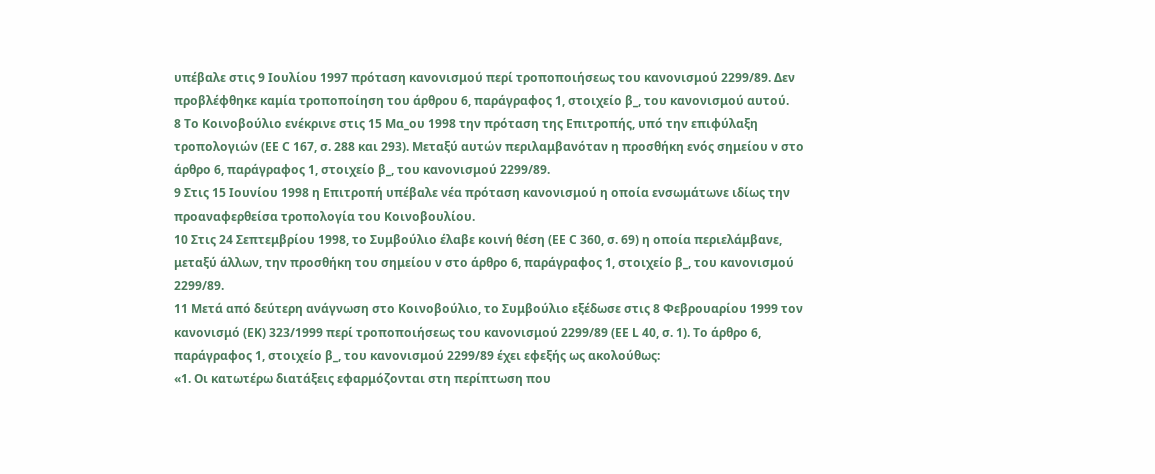υπέβαλε στις 9 Ιουλίου 1997 πρόταση κανονισμού περί τροποποιήσεως του κανονισμού 2299/89. Δεν προβλέφθηκε καμία τροποποίηση του άρθρου 6, παράγραφος 1, στοιχείο β_, του κανονισμού αυτού.
8 Το Κοινοβούλιο ενέκρινε στις 15 Μα_ου 1998 την πρόταση της Επιτροπής, υπό την επιφύλαξη τροπολογιών (ΕΕ C 167, σ. 288 και 293). Μεταξύ αυτών περιλαμβανόταν η προσθήκη ενός σημείου ν στο άρθρο 6, παράγραφος 1, στοιχείο β_, του κανονισμού 2299/89.
9 Στις 15 Ιουνίου 1998 η Επιτροπή υπέβαλε νέα πρόταση κανονισμού η οποία ενσωμάτωνε ιδίως την προαναφερθείσα τροπολογία του Κοινοβουλίου.
10 Στις 24 Σεπτεμβρίου 1998, το Συμβούλιο έλαβε κοινή θέση (ΕΕ C 360, σ. 69) η οποία περιελάμβανε, μεταξύ άλλων, την προσθήκη του σημείου ν στο άρθρο 6, παράγραφος 1, στοιχείο β_, του κανονισμού 2299/89.
11 Μετά από δεύτερη ανάγνωση στο Κοινοβούλιο, το Συμβούλιο εξέδωσε στις 8 Φεβρουαρίου 1999 τον κανονισμό (ΕΚ) 323/1999 περί τροποποιήσεως του κανονισμού 2299/89 (ΕΕ L 40, σ. 1). Το άρθρο 6, παράγραφος 1, στοιχείο β_, του κανονισμού 2299/89 έχει εφεξής ως ακολούθως:
«1. Οι κατωτέρω διατάξεις εφαρμόζονται στη περίπτωση που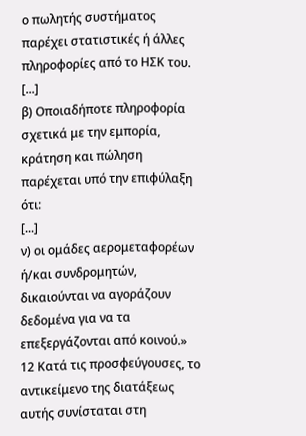ο πωλητής συστήματος παρέχει στατιστικές ή άλλες πληροφορίες από το ΗΣΚ του.
[...]
β) Οποιαδήποτε πληροφορία σχετικά με την εμπορία, κράτηση και πώληση παρέχεται υπό την επιφύλαξη ότι:
[...]
ν) οι ομάδες αερομεταφορέων ή/και συνδρομητών, δικαιούνται να αγοράζουν δεδομένα για να τα επεξεργάζονται από κοινού.»
12 Κατά τις προσφεύγουσες, το αντικείμενο της διατάξεως αυτής συνίσταται στη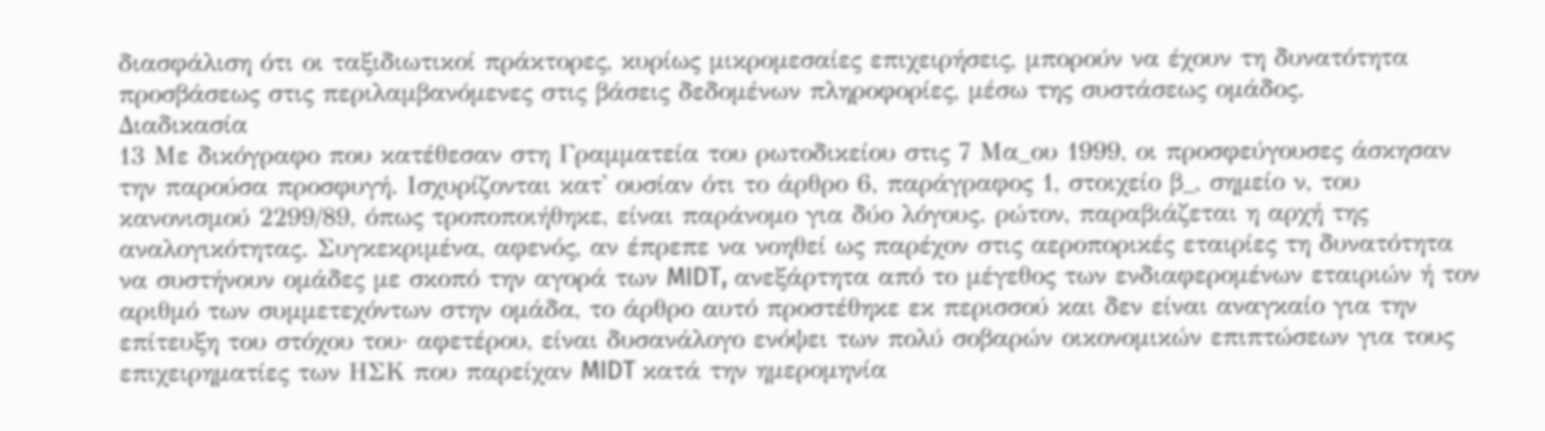διασφάλιση ότι οι ταξιδιωτικοί πράκτορες, κυρίως μικρομεσαίες επιχειρήσεις, μπορούν να έχουν τη δυνατότητα προσβάσεως στις περιλαμβανόμενες στις βάσεις δεδομένων πληροφορίες, μέσω της συστάσεως ομάδος.
Διαδικασία
13 Με δικόγραφο που κατέθεσαν στη Γραμματεία του ρωτοδικείου στις 7 Μα_ου 1999, οι προσφεύγουσες άσκησαν την παρούσα προσφυγή. Ισχυρίζονται κατ' ουσίαν ότι το άρθρο 6, παράγραφος 1, στοιχείο β_, σημείο ν, του κανονισμού 2299/89, όπως τροποποιήθηκε, είναι παράνομο για δύο λόγους. ρώτον, παραβιάζεται η αρχή της αναλογικότητας. Συγκεκριμένα, αφενός, αν έπρεπε να νοηθεί ως παρέχον στις αεροπορικές εταιρίες τη δυνατότητα να συστήνουν ομάδες με σκοπό την αγορά των MIDT, ανεξάρτητα από το μέγεθος των ενδιαφερομένων εταιριών ή τον αριθμό των συμμετεχόντων στην ομάδα, το άρθρο αυτό προστέθηκε εκ περισσού και δεν είναι αναγκαίο για την επίτευξη του στόχου του· αφετέρου, είναι δυσανάλογο ενόψει των πολύ σοβαρών οικονομικών επιπτώσεων για τους επιχειρηματίες των ΗΣΚ που παρείχαν MIDT κατά την ημερομηνία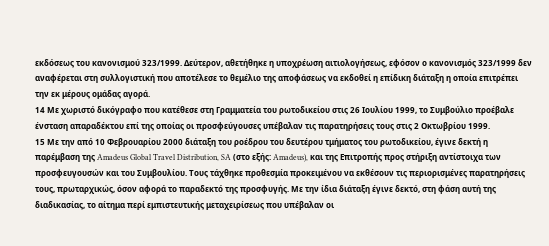εκδόσεως του κανονισμού 323/1999. Δεύτερον, αθετήθηκε η υποχρέωση αιτιολογήσεως, εφόσον ο κανονισμός 323/1999 δεν αναφέρεται στη συλλογιστική που αποτέλεσε το θεμέλιο της αποφάσεως να εκδοθεί η επίδικη διάταξη η οποία επιτρέπει την εκ μέρους ομάδας αγορά.
14 Με χωριστό δικόγραφο που κατέθεσε στη Γραμματεία του ρωτοδικείου στις 26 Ιουλίου 1999, το Συμβούλιο προέβαλε ένσταση απαραδέκτου επί της οποίας οι προσφεύγουσες υπέβαλαν τις παρατηρήσεις τους στις 2 Οκτωβρίου 1999.
15 Με την από 10 Φεβρουαρίου 2000 διάταξη του ροέδρου του δευτέρου τμήματος του ρωτοδικείου, έγινε δεκτή η παρέμβαση της Amadeus Global Travel Distribution, SA (στο εξής: Amadeus), και της Επιτροπής προς στήριξη αντίστοιχα των προσφευγουσών και του Συμβουλίου. Τους τάχθηκε προθεσμία προκειμένου να εκθέσουν τις περιορισμένες παρατηρήσεις τους, πρωταρχικώς, όσον αφορά το παραδεκτό της προσφυγής. Με την ίδια διάταξη έγινε δεκτό, στη φάση αυτή της διαδικασίας, το αίτημα περί εμπιστευτικής μεταχειρίσεως που υπέβαλαν οι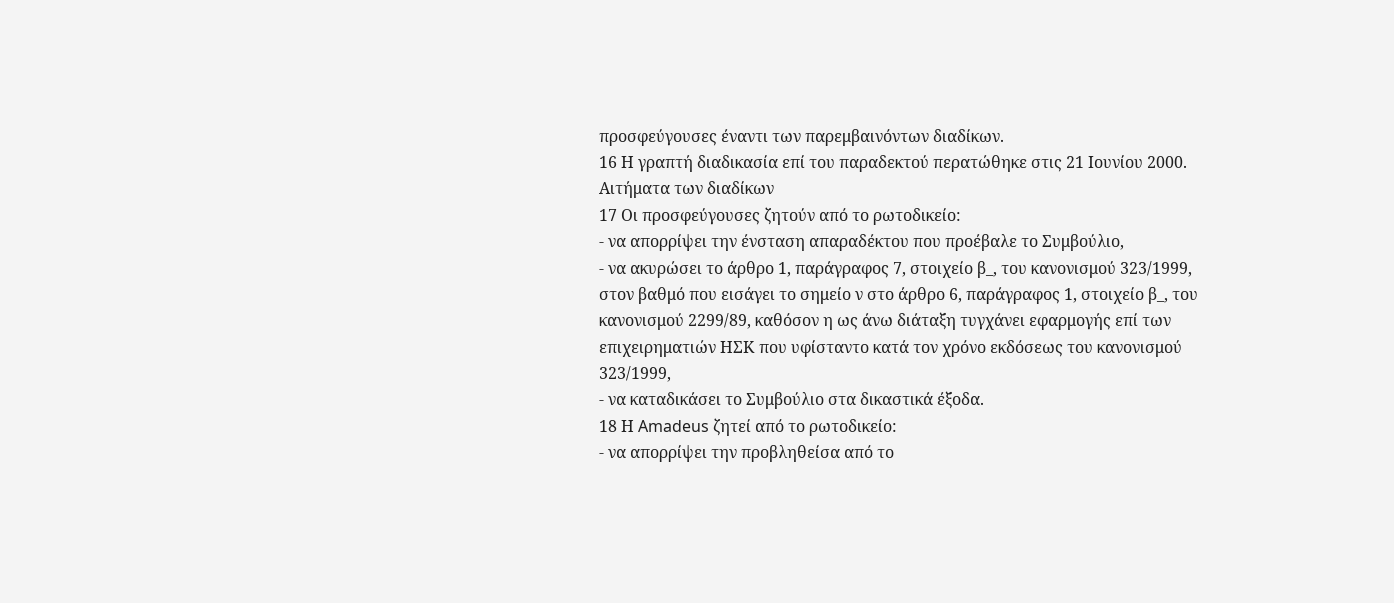προσφεύγουσες έναντι των παρεμβαινόντων διαδίκων.
16 Η γραπτή διαδικασία επί του παραδεκτού περατώθηκε στις 21 Ιουνίου 2000.
Αιτήματα των διαδίκων
17 Οι προσφεύγουσες ζητούν από το ρωτοδικείο:
- να απορρίψει την ένσταση απαραδέκτου που προέβαλε το Συμβούλιο,
- να ακυρώσει το άρθρο 1, παράγραφος 7, στοιχείο β_, του κανονισμού 323/1999, στον βαθμό που εισάγει το σημείο ν στο άρθρο 6, παράγραφος 1, στοιχείο β_, του κανονισμού 2299/89, καθόσον η ως άνω διάταξη τυγχάνει εφαρμογής επί των επιχειρηματιών ΗΣΚ που υφίσταντο κατά τον χρόνο εκδόσεως του κανονισμού 323/1999,
- να καταδικάσει το Συμβούλιο στα δικαστικά έξοδα.
18 Η Amadeus ζητεί από το ρωτοδικείο:
- να απορρίψει την προβληθείσα από το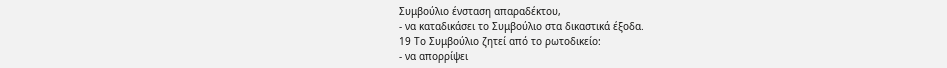Συμβούλιο ένσταση απαραδέκτου,
- να καταδικάσει το Συμβούλιο στα δικαστικά έξοδα.
19 Το Συμβούλιο ζητεί από το ρωτοδικείο:
- να απορρίψει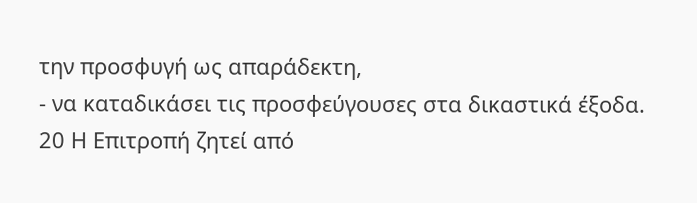την προσφυγή ως απαράδεκτη,
- να καταδικάσει τις προσφεύγουσες στα δικαστικά έξοδα.
20 Η Επιτροπή ζητεί από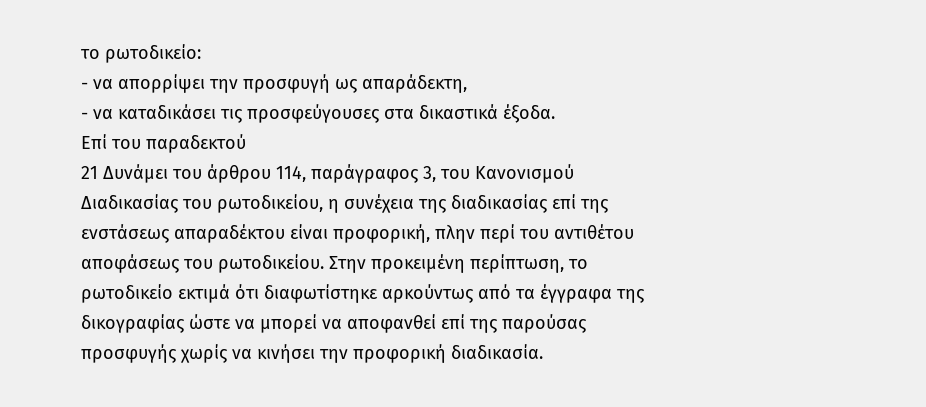το ρωτοδικείο:
- να απορρίψει την προσφυγή ως απαράδεκτη,
- να καταδικάσει τις προσφεύγουσες στα δικαστικά έξοδα.
Επί του παραδεκτού
21 Δυνάμει του άρθρου 114, παράγραφος 3, του Κανονισμού Διαδικασίας του ρωτοδικείου, η συνέχεια της διαδικασίας επί της ενστάσεως απαραδέκτου είναι προφορική, πλην περί του αντιθέτου αποφάσεως του ρωτοδικείου. Στην προκειμένη περίπτωση, το ρωτοδικείο εκτιμά ότι διαφωτίστηκε αρκούντως από τα έγγραφα της δικογραφίας ώστε να μπορεί να αποφανθεί επί της παρούσας προσφυγής χωρίς να κινήσει την προφορική διαδικασία.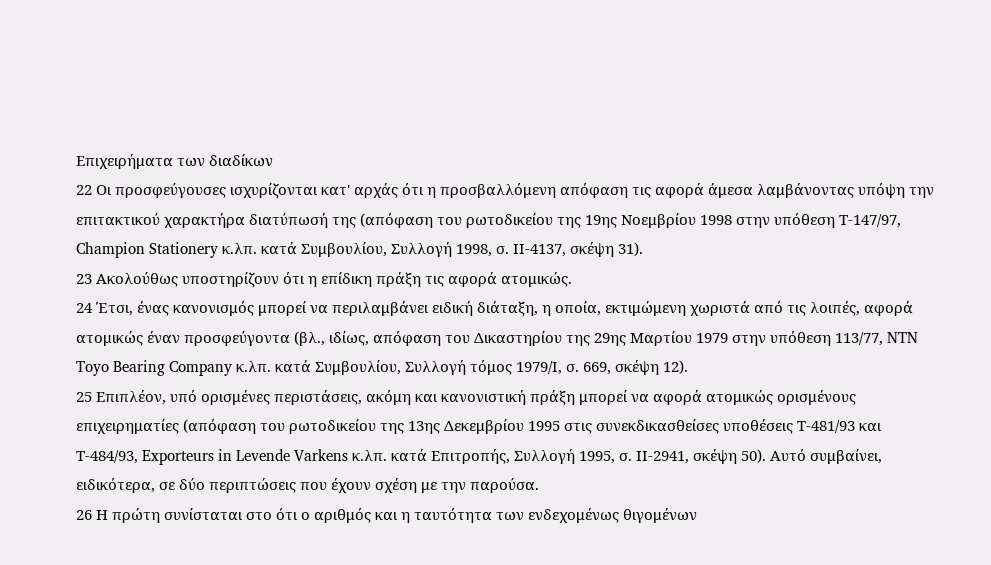Επιχειρήματα των διαδίκων
22 Οι προσφεύγουσες ισχυρίζονται κατ' αρχάς ότι η προσβαλλόμενη απόφαση τις αφορά άμεσα λαμβάνοντας υπόψη την επιτακτικού χαρακτήρα διατύπωσή της (απόφαση του ρωτοδικείου της 19ης Νοεμβρίου 1998 στην υπόθεση Τ-147/97, Champion Stationery κ.λπ. κατά Συμβουλίου, Συλλογή 1998, σ. ΙΙ-4137, σκέψη 31).
23 Ακολούθως υποστηρίζουν ότι η επίδικη πράξη τις αφορά ατομικώς.
24 Έτσι, ένας κανονισμός μπορεί να περιλαμβάνει ειδική διάταξη, η οποία, εκτιμώμενη χωριστά από τις λοιπές, αφορά ατομικώς έναν προσφεύγοντα (βλ., ιδίως, απόφαση του Δικαστηρίου της 29ης Μαρτίου 1979 στην υπόθεση 113/77, NTN Toyo Bearing Company κ.λπ. κατά Συμβουλίου, Συλλογή τόμος 1979/Ι, σ. 669, σκέψη 12).
25 Επιπλέον, υπό ορισμένες περιστάσεις, ακόμη και κανονιστική πράξη μπορεί να αφορά ατομικώς ορισμένους επιχειρηματίες (απόφαση του ρωτοδικείου της 13ης Δεκεμβρίου 1995 στις συνεκδικασθείσες υποθέσεις Τ-481/93 και Τ-484/93, Exporteurs in Levende Varkens κ.λπ. κατά Επιτροπής, Συλλογή 1995, σ. ΙΙ-2941, σκέψη 50). Αυτό συμβαίνει, ειδικότερα, σε δύο περιπτώσεις που έχουν σχέση με την παρούσα.
26 Η πρώτη συνίσταται στο ότι ο αριθμός και η ταυτότητα των ενδεχομένως θιγομένων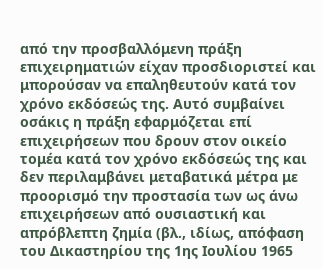από την προσβαλλόμενη πράξη επιχειρηματιών είχαν προσδιοριστεί και μπορούσαν να επαληθευτούν κατά τον χρόνο εκδόσεώς της. Αυτό συμβαίνει οσάκις η πράξη εφαρμόζεται επί επιχειρήσεων που δρουν στον οικείο τομέα κατά τον χρόνο εκδόσεώς της και δεν περιλαμβάνει μεταβατικά μέτρα με προορισμό την προστασία των ως άνω επιχειρήσεων από ουσιαστική και απρόβλεπτη ζημία (βλ., ιδίως, απόφαση του Δικαστηρίου της 1ης Ιουλίου 1965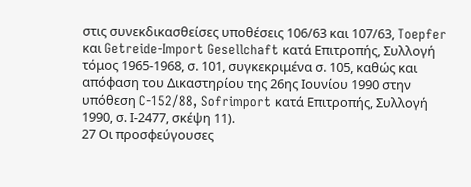στις συνεκδικασθείσες υποθέσεις 106/63 και 107/63, Toepfer και Getreide-Import Gesellchaft κατά Επιτροπής, Συλλογή τόμος 1965-1968, σ. 101, συγκεκριμένα σ. 105, καθώς και απόφαση του Δικαστηρίου της 26ης Ιουνίου 1990 στην υπόθεση C-152/88, Sofrimport κατά Επιτροπής, Συλλογή 1990, σ. Ι-2477, σκέψη 11).
27 Οι προσφεύγουσες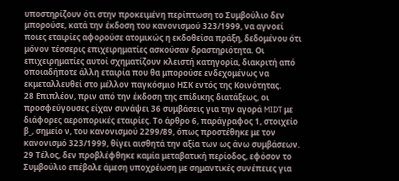υποστηρίζουν ότι στην προκειμένη περίπτωση το Συμβούλιο δεν μπορούσε, κατά την έκδοση του κανονισμού 323/1999, να αγνοεί ποιες εταιρίες αφορούσε ατομικώς η εκδοθείσα πράξη, δεδομένου ότι μόνον τέσσερις επιχειρηματίες ασκούσαν δραστηριότητα. Οι επιχειρηματίες αυτοί σχηματίζουν κλειστή κατηγορία, διακριτή από οποιαδήποτε άλλη εταιρία που θα μπορούσε ενδεχομένως να εκμεταλλευθεί στο μέλλον παγκόσμιο ΗΣΚ εντός της Κοινότητας.
28 Επιπλέον, πριν από την έκδοση της επίδικης διατάξεως, οι προσφεύγουσες είχαν συνάψει 36 συμβάσεις για την αγορά MIDT με διάφορες αεροπορικές εταιρίες. Το άρθρο 6, παράγραφος 1, στοιχείο β_, σημείο ν, του κανονισμού 2299/89, όπως προστέθηκε με τον κανονισμό 323/1999, θίγει αισθητά την αξία των ως άνω συμβάσεων.
29 Τέλος, δεν προβλέφθηκε καμία μεταβατική περίοδος, εφόσον το Συμβούλιο επέβαλε άμεση υποχρέωση με σημαντικές συνέπειες για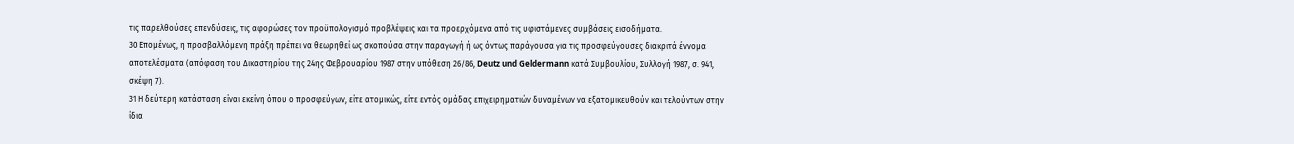τις παρελθούσες επενδύσεις, τις αφορώσες τον προϋπολογισμό προβλέψεις και τα προερχόμενα από τις υφιστάμενες συμβάσεις εισοδήματα.
30 Επομένως, η προσβαλλόμενη πράξη πρέπει να θεωρηθεί ως σκοπούσα στην παραγωγή ή ως όντως παράγουσα για τις προσφεύγουσες διακριτά έννομα αποτελέσματα (απόφαση του Δικαστηρίου της 24ης Φεβρουαρίου 1987 στην υπόθεση 26/86, Deutz und Geldermann κατά Συμβουλίου, Συλλογή 1987, σ. 941, σκέψη 7).
31 Η δεύτερη κατάσταση είναι εκείνη όπου ο προσφεύγων, είτε ατομικώς, είτε εντός ομάδας επιχειρηματιών δυναμένων να εξατομικευθούν και τελούντων στην ίδια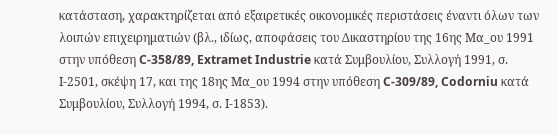κατάσταση, χαρακτηρίζεται από εξαιρετικές οικονομικές περιστάσεις έναντι όλων των λοιπών επιχειρηματιών (βλ., ιδίως, αποφάσεις του Δικαστηρίου της 16ης Μα_ου 1991 στην υπόθεση C-358/89, Extramet Industrie κατά Συμβουλίου, Συλλογή 1991, σ. Ι-2501, σκέψη 17, και της 18ης Μα_ου 1994 στην υπόθεση C-309/89, Codorniu κατά Συμβουλίου, Συλλογή 1994, σ. Ι-1853).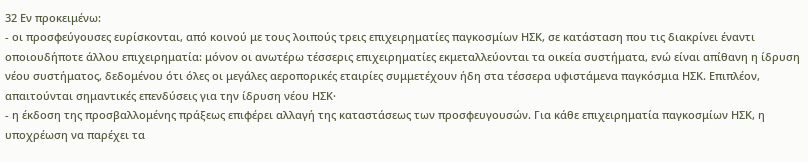32 Εν προκειμένω:
- οι προσφεύγουσες ευρίσκονται, από κοινού με τους λοιπούς τρεις επιχειρηματίες παγκοσμίων ΗΣΚ, σε κατάσταση που τις διακρίνει έναντι οποιουδήποτε άλλου επιχειρηματία: μόνον οι ανωτέρω τέσσερις επιχειρηματίες εκμεταλλεύονται τα οικεία συστήματα, ενώ είναι απίθανη η ίδρυση νέου συστήματος, δεδομένου ότι όλες οι μεγάλες αεροπορικές εταιρίες συμμετέχουν ήδη στα τέσσερα υφιστάμενα παγκόσμια ΗΣΚ. Επιπλέον, απαιτούνται σημαντικές επενδύσεις για την ίδρυση νέου ΗΣΚ·
- η έκδοση της προσβαλλομένης πράξεως επιφέρει αλλαγή της καταστάσεως των προσφευγουσών. Για κάθε επιχειρηματία παγκοσμίων ΗΣΚ, η υποχρέωση να παρέχει τα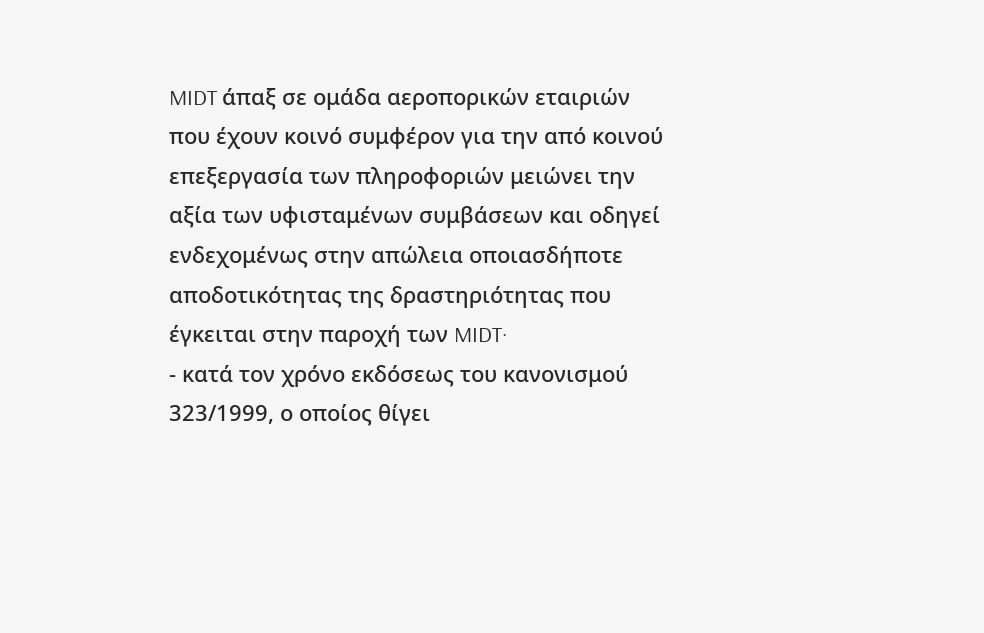MIDT άπαξ σε ομάδα αεροπορικών εταιριών που έχουν κοινό συμφέρον για την από κοινού επεξεργασία των πληροφοριών μειώνει την αξία των υφισταμένων συμβάσεων και οδηγεί ενδεχομένως στην απώλεια οποιασδήποτε αποδοτικότητας της δραστηριότητας που έγκειται στην παροχή των MIDT·
- κατά τον χρόνο εκδόσεως του κανονισμού 323/1999, ο οποίος θίγει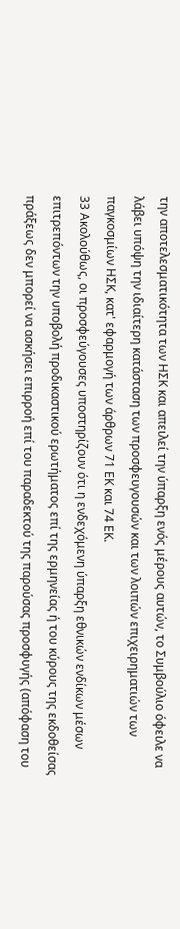την αποτελεσματικότητα των ΗΣΚ και απειλεί την ύπαρξη ενός μέρους αυτών, το Συμβούλιο όφειλε να λάβει υπόψη την ιδιαίτερη κατάσταση των προσφευγουσών και των λοιπών επιχειρηματιών των παγκοσμίων ΗΣΚ, κατ' εφαρμογή των άρθρων 71 ΕΚ και 74 ΕΚ.
33 Ακολούθως, οι προσφεύγουσες υποστηρίζουν ότι η ενδεχόμενη ύπαρξη εθνικών ενδίκων μέσων επιτρεπόντων την υποβολή προδικαστικού ερωτήματος επί της ερμηνείας ή του κύρους της εκδοθείσας πράξεως δεν μπορεί να ασκήσει επιρροή επί του παραδεκτού της παρούσας προσφυγής (απόφαση του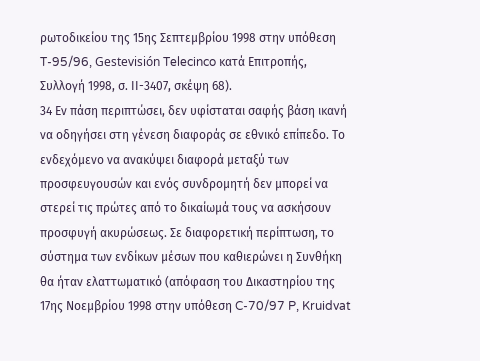ρωτοδικείου της 15ης Σεπτεμβρίου 1998 στην υπόθεση T-95/96, Gestevisión Telecinco κατά Επιτροπής, Συλλογή 1998, σ. ΙΙ-3407, σκέψη 68).
34 Εν πάση περιπτώσει, δεν υφίσταται σαφής βάση ικανή να οδηγήσει στη γένεση διαφοράς σε εθνικό επίπεδο. Το ενδεχόμενο να ανακύψει διαφορά μεταξύ των προσφευγουσών και ενός συνδρομητή δεν μπορεί να στερεί τις πρώτες από το δικαίωμά τους να ασκήσουν προσφυγή ακυρώσεως. Σε διαφορετική περίπτωση, το σύστημα των ενδίκων μέσων που καθιερώνει η Συνθήκη θα ήταν ελαττωματικό (απόφαση του Δικαστηρίου της 17ης Νοεμβρίου 1998 στην υπόθεση C-70/97 P, Kruidvat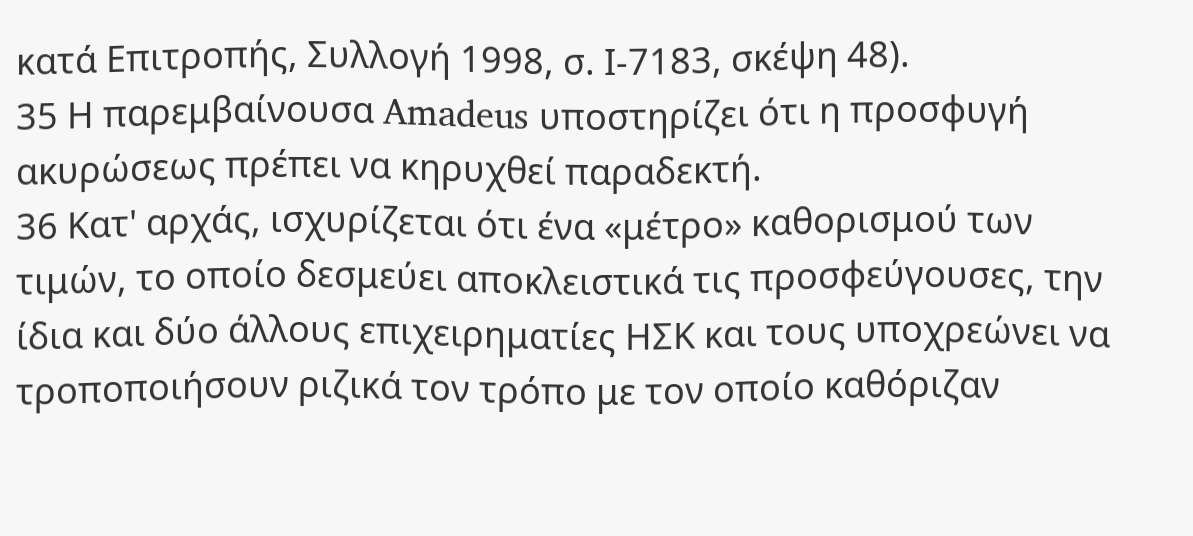κατά Επιτροπής, Συλλογή 1998, σ. Ι-7183, σκέψη 48).
35 Η παρεμβαίνουσα Amadeus υποστηρίζει ότι η προσφυγή ακυρώσεως πρέπει να κηρυχθεί παραδεκτή.
36 Κατ' αρχάς, ισχυρίζεται ότι ένα «μέτρο» καθορισμού των τιμών, το οποίο δεσμεύει αποκλειστικά τις προσφεύγουσες, την ίδια και δύο άλλους επιχειρηματίες ΗΣΚ και τους υποχρεώνει να τροποποιήσουν ριζικά τον τρόπο με τον οποίο καθόριζαν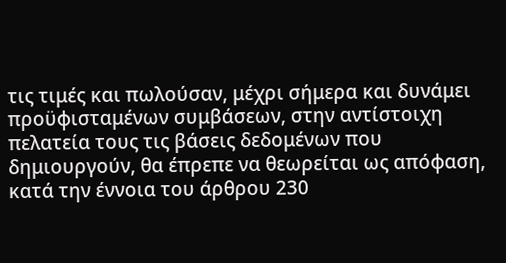τις τιμές και πωλούσαν, μέχρι σήμερα και δυνάμει προϋφισταμένων συμβάσεων, στην αντίστοιχη πελατεία τους τις βάσεις δεδομένων που δημιουργούν, θα έπρεπε να θεωρείται ως απόφαση, κατά την έννοια του άρθρου 230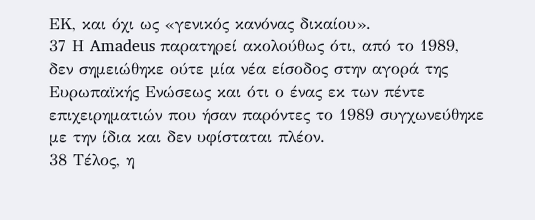ΕΚ, και όχι ως «γενικός κανόνας δικαίου».
37 Η Amadeus παρατηρεί ακολούθως ότι, από το 1989, δεν σημειώθηκε ούτε μία νέα είσοδος στην αγορά της Ευρωπαϊκής Ενώσεως και ότι ο ένας εκ των πέντε επιχειρηματιών που ήσαν παρόντες το 1989 συγχωνεύθηκε με την ίδια και δεν υφίσταται πλέον.
38 Τέλος, η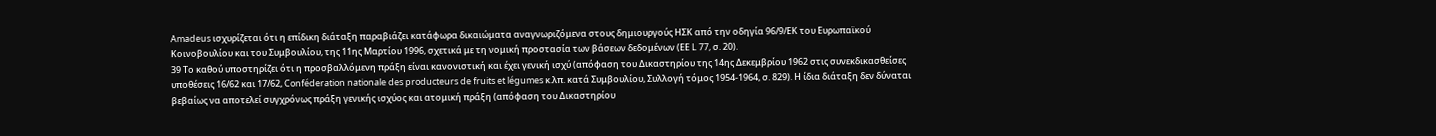Amadeus ισχυρίζεται ότι η επίδικη διάταξη παραβιάζει κατάφωρα δικαιώματα αναγνωριζόμενα στους δημιουργούς ΗΣΚ από την οδηγία 96/9/ΕΚ του Ευρωπαϊκού Κοινοβουλίου και του Συμβουλίου, της 11ης Μαρτίου 1996, σχετικά με τη νομική προστασία των βάσεων δεδομένων (ΕΕ L 77, σ. 20).
39 Το καθού υποστηρίζει ότι η προσβαλλόμενη πράξη είναι κανονιστική και έχει γενική ισχύ (απόφαση του Δικαστηρίου της 14ης Δεκεμβρίου 1962 στις συνεκδικασθείσες υποθέσεις 16/62 και 17/62, Conféderation nationale des producteurs de fruits et légumes κ.λπ. κατά Συμβουλίου, Συλλογή τόμος 1954-1964, σ. 829). Η ίδια διάταξη δεν δύναται βεβαίως να αποτελεί συγχρόνως πράξη γενικής ισχύος και ατομική πράξη (απόφαση του Δικαστηρίου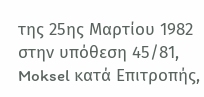της 25ης Μαρτίου 1982 στην υπόθεση 45/81, Moksel κατά Επιτροπής,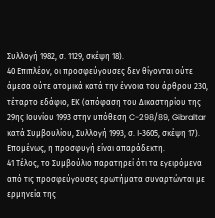Συλλογή 1982, σ. 1129, σκέψη 18).
40 Επιπλέον, οι προσφεύγουσες δεν θίγονται ούτε άμεσα ούτε ατομικά κατά την έννοια του άρθρου 230, τέταρτο εδάφιο, ΕΚ (απόφαση του Δικαστηρίου της 29ης Ιουνίου 1993 στην υπόθεση C-298/89, Gibraltar κατά Συμβουλίου, Συλλογή 1993, σ. Ι-3605, σκέψη 17). Επομένως, η προσφυγή είναι απαράδεκτη.
41 Τέλος, το Συμβούλιο παρατηρεί ότι τα εγειρόμενα από τις προσφεύγουσες ερωτήματα συναρτώνται με ερμηνεία της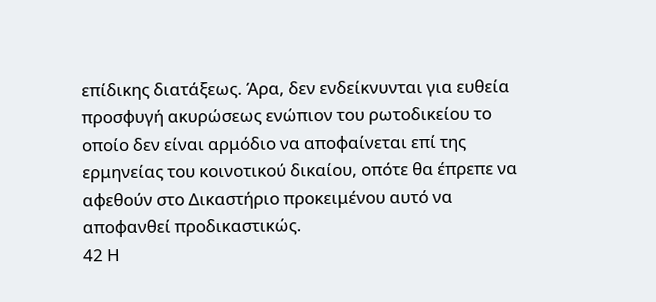επίδικης διατάξεως. Άρα, δεν ενδείκνυνται για ευθεία προσφυγή ακυρώσεως ενώπιον του ρωτοδικείου το οποίο δεν είναι αρμόδιο να αποφαίνεται επί της ερμηνείας του κοινοτικού δικαίου, οπότε θα έπρεπε να αφεθούν στο Δικαστήριο προκειμένου αυτό να αποφανθεί προδικαστικώς.
42 Η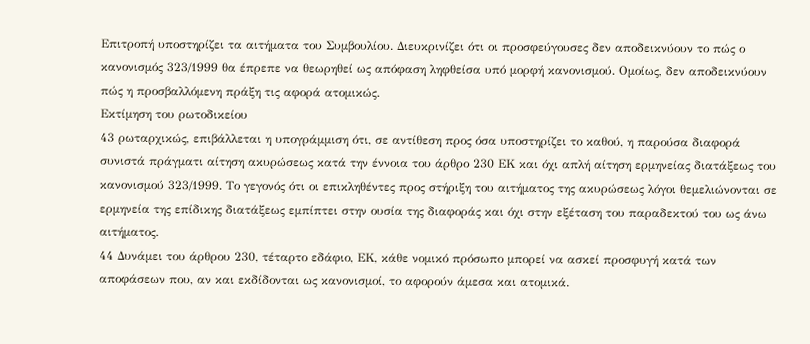Επιτροπή υποστηρίζει τα αιτήματα του Συμβουλίου. Διευκρινίζει ότι οι προσφεύγουσες δεν αποδεικνύουν το πώς ο κανονισμός 323/1999 θα έπρεπε να θεωρηθεί ως απόφαση ληφθείσα υπό μορφή κανονισμού. Ομοίως, δεν αποδεικνύουν πώς η προσβαλλόμενη πράξη τις αφορά ατομικώς.
Εκτίμηση του ρωτοδικείου
43 ρωταρχικώς, επιβάλλεται η υπογράμμιση ότι, σε αντίθεση προς όσα υποστηρίζει το καθού, η παρούσα διαφορά συνιστά πράγματι αίτηση ακυρώσεως κατά την έννοια του άρθρο 230 ΕΚ και όχι απλή αίτηση ερμηνείας διατάξεως του κανονισμού 323/1999. Το γεγονός ότι οι επικληθέντες προς στήριξη του αιτήματος της ακυρώσεως λόγοι θεμελιώνονται σε ερμηνεία της επίδικης διατάξεως εμπίπτει στην ουσία της διαφοράς και όχι στην εξέταση του παραδεκτού του ως άνω αιτήματος.
44 Δυνάμει του άρθρου 230, τέταρτο εδάφιο, ΕΚ, κάθε νομικό πρόσωπο μπορεί να ασκεί προσφυγή κατά των αποφάσεων που, αν και εκδίδονται ως κανονισμοί, το αφορούν άμεσα και ατομικά.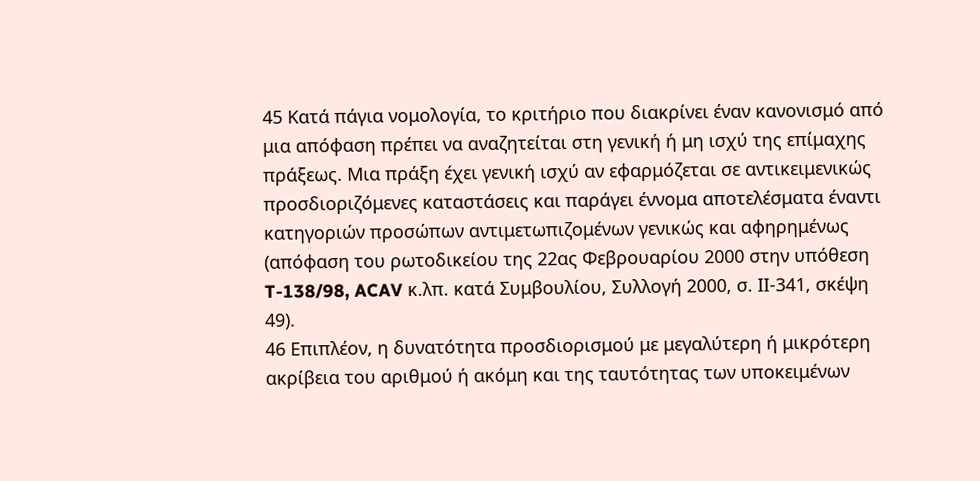45 Κατά πάγια νομολογία, το κριτήριο που διακρίνει έναν κανονισμό από μια απόφαση πρέπει να αναζητείται στη γενική ή μη ισχύ της επίμαχης πράξεως. Μια πράξη έχει γενική ισχύ αν εφαρμόζεται σε αντικειμενικώς προσδιοριζόμενες καταστάσεις και παράγει έννομα αποτελέσματα έναντι κατηγοριών προσώπων αντιμετωπιζομένων γενικώς και αφηρημένως (απόφαση του ρωτοδικείου της 22ας Φεβρουαρίου 2000 στην υπόθεση T-138/98, ACAV κ.λπ. κατά Συμβουλίου, Συλλογή 2000, σ. ΙΙ-341, σκέψη 49).
46 Επιπλέον, η δυνατότητα προσδιορισμού με μεγαλύτερη ή μικρότερη ακρίβεια του αριθμού ή ακόμη και της ταυτότητας των υποκειμένων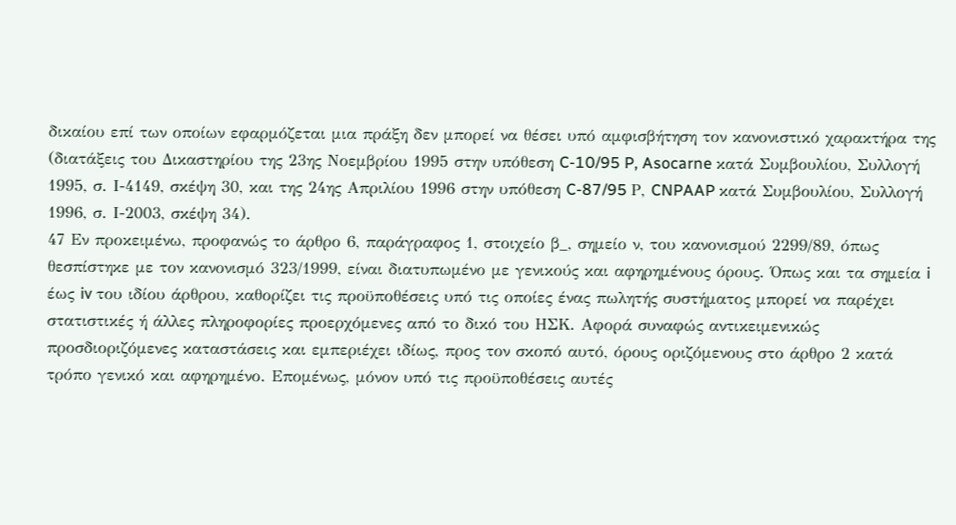δικαίου επί των οποίων εφαρμόζεται μια πράξη δεν μπορεί να θέσει υπό αμφισβήτηση τον κανονιστικό χαρακτήρα της (διατάξεις του Δικαστηρίου της 23ης Νοεμβρίου 1995 στην υπόθεση C-10/95 P, Asocarne κατά Συμβουλίου, Συλλογή 1995, σ. Ι-4149, σκέψη 30, και της 24ης Απριλίου 1996 στην υπόθεση C-87/95 Ρ, CNPAAP κατά Συμβουλίου, Συλλογή 1996, σ. Ι-2003, σκέψη 34).
47 Εν προκειμένω, προφανώς το άρθρο 6, παράγραφος 1, στοιχείο β_, σημείο ν, του κανονισμού 2299/89, όπως θεσπίστηκε με τον κανονισμό 323/1999, είναι διατυπωμένο με γενικούς και αφηρημένους όρους. Όπως και τα σημεία i έως iv του ιδίου άρθρου, καθορίζει τις προϋποθέσεις υπό τις οποίες ένας πωλητής συστήματος μπορεί να παρέχει στατιστικές ή άλλες πληροφορίες προερχόμενες από το δικό του ΗΣΚ. Αφορά συναφώς αντικειμενικώς προσδιοριζόμενες καταστάσεις και εμπεριέχει ιδίως, προς τον σκοπό αυτό, όρους οριζόμενους στο άρθρο 2 κατά τρόπο γενικό και αφηρημένο. Επομένως, μόνον υπό τις προϋποθέσεις αυτές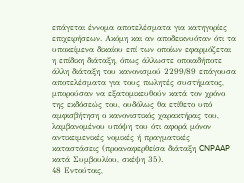επάγεται έννομα αποτελέσματα για κατηγορίες επιχειρήσεων. Ακόμη και αν αποδεικνυόταν ότι τα υποκείμενα δικαίου επί των οποίων εφαρμόζεται η επίδικη διάταξη, όπως άλλωστε οποιαδήποτε άλλη διάταξη του κανονισμού 2299/89 επάγουσα αποτελέσματα για τους πωλητές συστήματος, μπορούσαν να εξατομικευθούν κατά τον χρόνο της εκδόσεώς του, ουδόλως θα ετίθετο υπό αμφισβήτηση ο κανονιστικός χαρακτήρας του, λαμβανομένου υπόψη του ότι αφορά μόνον αντικειμενικές νομικές ή πραγματικές καταστάσεις (προαναφερθείσα διάταξη CNPAAP κατά Συμβουλίου, σκέψη 35).
48 Εντούτοις,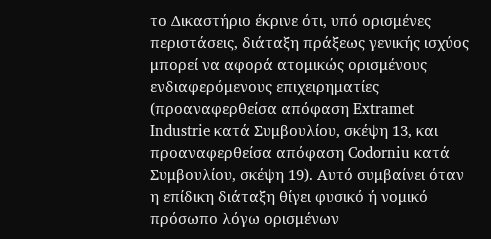το Δικαστήριο έκρινε ότι, υπό ορισμένες περιστάσεις, διάταξη πράξεως γενικής ισχύος μπορεί να αφορά ατομικώς ορισμένους ενδιαφερόμενους επιχειρηματίες (προαναφερθείσα απόφαση Extramet Industrie κατά Συμβουλίου, σκέψη 13, και προαναφερθείσα απόφαση Codorniu κατά Συμβουλίου, σκέψη 19). Αυτό συμβαίνει όταν η επίδικη διάταξη θίγει φυσικό ή νομικό πρόσωπο λόγω ορισμένων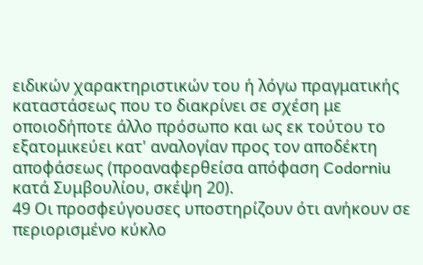ειδικών χαρακτηριστικών του ή λόγω πραγματικής καταστάσεως που το διακρίνει σε σχέση με οποιοδήποτε άλλο πρόσωπο και ως εκ τούτου το εξατομικεύει κατ' αναλογίαν προς τον αποδέκτη αποφάσεως (προαναφερθείσα απόφαση Codorniu κατά Συμβουλίου, σκέψη 20).
49 Οι προσφεύγουσες υποστηρίζουν ότι ανήκουν σε περιορισμένο κύκλο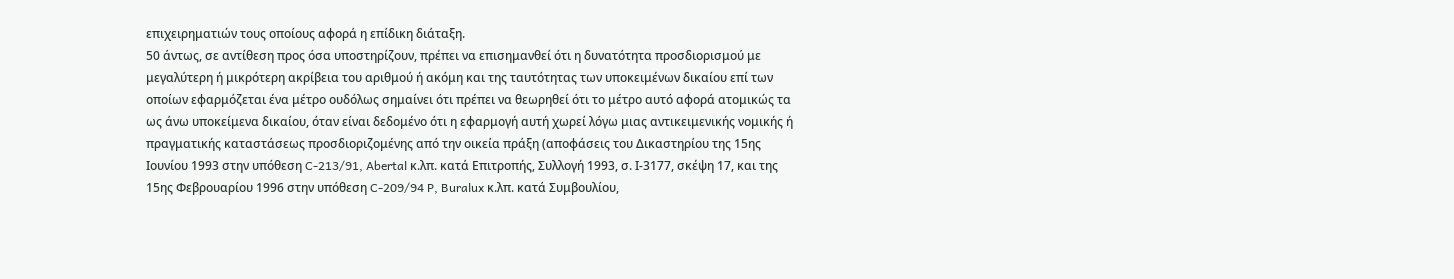επιχειρηματιών τους οποίους αφορά η επίδικη διάταξη.
50 άντως, σε αντίθεση προς όσα υποστηρίζουν, πρέπει να επισημανθεί ότι η δυνατότητα προσδιορισμού με μεγαλύτερη ή μικρότερη ακρίβεια του αριθμού ή ακόμη και της ταυτότητας των υποκειμένων δικαίου επί των οποίων εφαρμόζεται ένα μέτρο ουδόλως σημαίνει ότι πρέπει να θεωρηθεί ότι το μέτρο αυτό αφορά ατομικώς τα ως άνω υποκείμενα δικαίου, όταν είναι δεδομένο ότι η εφαρμογή αυτή χωρεί λόγω μιας αντικειμενικής νομικής ή πραγματικής καταστάσεως προσδιοριζομένης από την οικεία πράξη (αποφάσεις του Δικαστηρίου της 15ης Ιουνίου 1993 στην υπόθεση C-213/91, Abertal κ.λπ. κατά Επιτροπής, Συλλογή 1993, σ. Ι-3177, σκέψη 17, και της 15ης Φεβρουαρίου 1996 στην υπόθεση C-209/94 P, Buralux κ.λπ. κατά Συμβουλίου,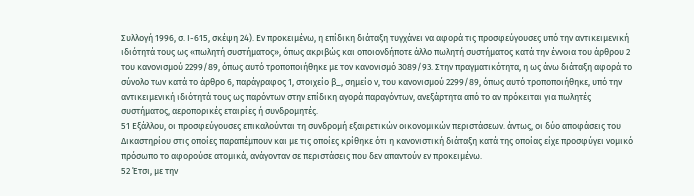Συλλογή 1996, σ. Ι-615, σκέψη 24). Εν προκειμένω, η επίδικη διάταξη τυγχάνει να αφορά τις προσφεύγουσες υπό την αντικειμενική ιδιότητά τους ως «πωλητή συστήματος», όπως ακριβώς και οποιονδήποτε άλλο πωλητή συστήματος κατά την έννοια του άρθρου 2 του κανονισμού 2299/89, όπως αυτό τροποποιήθηκε με τον κανονισμό 3089/93. Στην πραγματικότητα, η ως άνω διάταξη αφορά το σύνολο των κατά το άρθρο 6, παράγραφος 1, στοιχείο β_, σημείο ν, του κανονισμού 2299/89, όπως αυτό τροποποιήθηκε, υπό την αντικειμενική ιδιότητά τους ως παρόντων στην επίδικη αγορά παραγόντων, ανεξάρτητα από το αν πρόκειται για πωλητές συστήματος, αεροπορικές εταιρίες ή συνδρομητές.
51 Εξάλλου, οι προσφεύγουσες επικαλούνται τη συνδρομή εξαιρετικών οικονομικών περιστάσεων. άντως, οι δύο αποφάσεις του Δικαστηρίου στις οποίες παραπέμπουν και με τις οποίες κρίθηκε ότι η κανονιστική διάταξη κατά της οποίας είχε προσφύγει νομικό πρόσωπο το αφορούσε ατομικά, ανάγονταν σε περιστάσεις που δεν απαντούν εν προκειμένω.
52 Έτσι, με την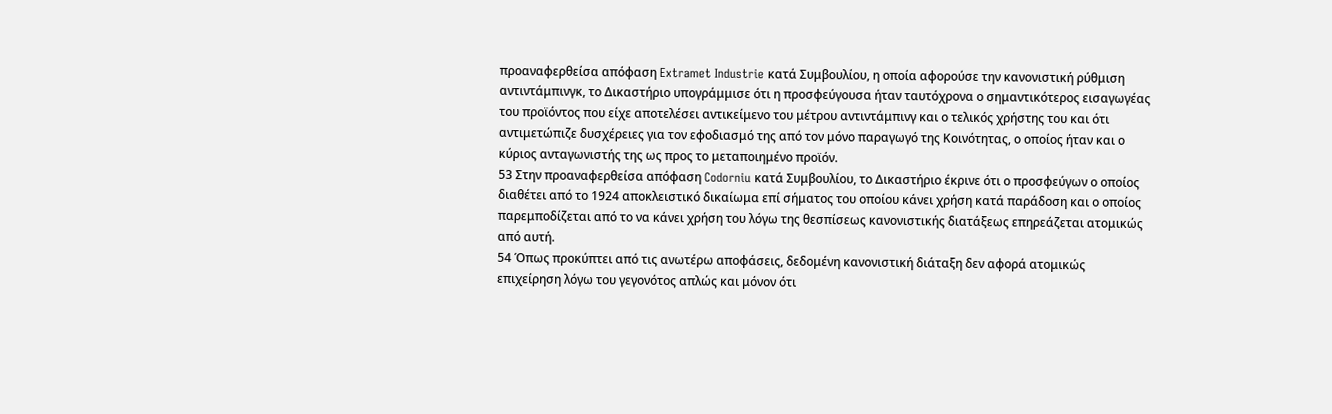προαναφερθείσα απόφαση Extramet Industrie κατά Συμβουλίου, η οποία αφορούσε την κανονιστική ρύθμιση αντιντάμπινγκ, το Δικαστήριο υπογράμμισε ότι η προσφεύγουσα ήταν ταυτόχρονα ο σημαντικότερος εισαγωγέας του προϊόντος που είχε αποτελέσει αντικείμενο του μέτρου αντιντάμπινγ και ο τελικός χρήστης του και ότι αντιμετώπιζε δυσχέρειες για τον εφοδιασμό της από τον μόνο παραγωγό της Κοινότητας, ο οποίος ήταν και ο κύριος ανταγωνιστής της ως προς το μεταποιημένο προϊόν.
53 Στην προαναφερθείσα απόφαση Codorniu κατά Συμβουλίου, το Δικαστήριο έκρινε ότι ο προσφεύγων ο οποίος διαθέτει από το 1924 αποκλειστικό δικαίωμα επί σήματος του οποίου κάνει χρήση κατά παράδοση και ο οποίος παρεμποδίζεται από το να κάνει χρήση του λόγω της θεσπίσεως κανονιστικής διατάξεως επηρεάζεται ατομικώς από αυτή.
54 Όπως προκύπτει από τις ανωτέρω αποφάσεις, δεδομένη κανονιστική διάταξη δεν αφορά ατομικώς επιχείρηση λόγω του γεγονότος απλώς και μόνον ότι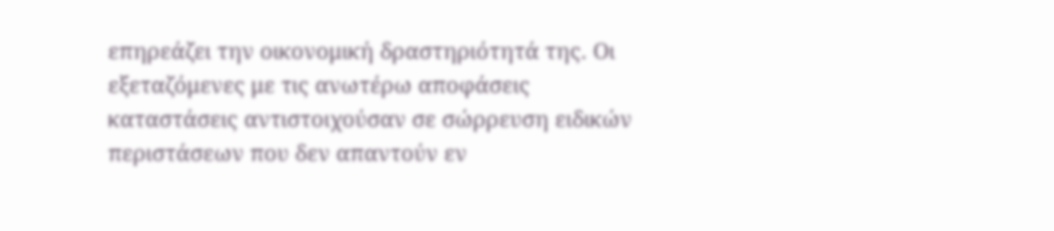επηρεάζει την οικονομική δραστηριότητά της. Οι εξεταζόμενες με τις ανωτέρω αποφάσεις καταστάσεις αντιστοιχούσαν σε σώρρευση ειδικών περιστάσεων που δεν απαντούν εν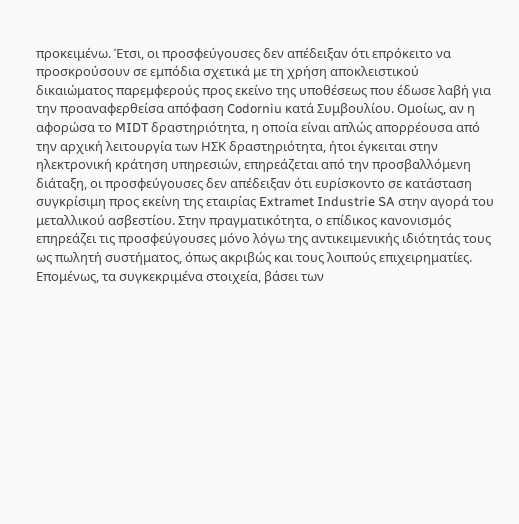προκειμένω. Έτσι, οι προσφεύγουσες δεν απέδειξαν ότι επρόκειτο να προσκρούσουν σε εμπόδια σχετικά με τη χρήση αποκλειστικού δικαιώματος παρεμφερούς προς εκείνο της υποθέσεως που έδωσε λαβή για την προαναφερθείσα απόφαση Codorniu κατά Συμβουλίου. Ομοίως, αν η αφορώσα το MIDT δραστηριότητα, η οποία είναι απλώς απορρέουσα από την αρχική λειτουργία των ΗΣΚ δραστηριότητα, ήτοι έγκειται στην ηλεκτρονική κράτηση υπηρεσιών, επηρεάζεται από την προσβαλλόμενη διάταξη, οι προσφεύγουσες δεν απέδειξαν ότι ευρίσκοντο σε κατάσταση συγκρίσιμη προς εκείνη της εταιρίας Extramet Industrie SA στην αγορά του μεταλλικού ασβεστίου. Στην πραγματικότητα, ο επίδικος κανονισμός επηρεάζει τις προσφεύγουσες μόνο λόγω της αντικειμενικής ιδιότητάς τους ως πωλητή συστήματος, όπως ακριβώς και τους λοιπούς επιχειρηματίες. Επομένως, τα συγκεκριμένα στοιχεία, βάσει των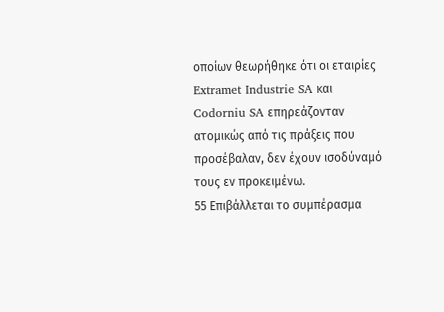οποίων θεωρήθηκε ότι οι εταιρίες Extramet Industrie SA και Codorniu SA επηρεάζονταν ατομικώς από τις πράξεις που προσέβαλαν, δεν έχουν ισοδύναμό τους εν προκειμένω.
55 Επιβάλλεται το συμπέρασμα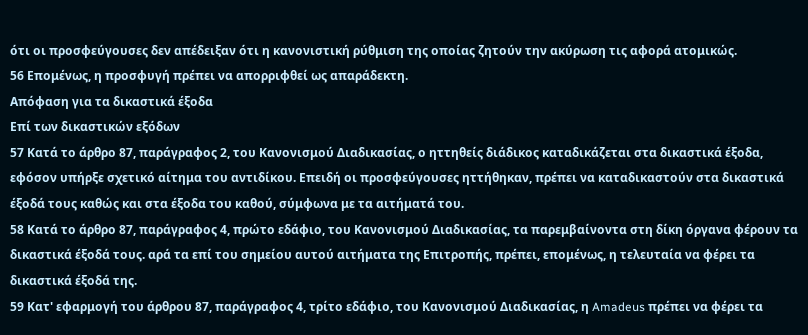ότι οι προσφεύγουσες δεν απέδειξαν ότι η κανονιστική ρύθμιση της οποίας ζητούν την ακύρωση τις αφορά ατομικώς.
56 Επομένως, η προσφυγή πρέπει να απορριφθεί ως απαράδεκτη.
Απόφαση για τα δικαστικά έξοδα
Επί των δικαστικών εξόδων
57 Κατά το άρθρο 87, παράγραφος 2, του Κανονισμού Διαδικασίας, ο ηττηθείς διάδικος καταδικάζεται στα δικαστικά έξοδα, εφόσον υπήρξε σχετικό αίτημα του αντιδίκου. Επειδή οι προσφεύγουσες ηττήθηκαν, πρέπει να καταδικαστούν στα δικαστικά έξοδά τους καθώς και στα έξοδα του καθού, σύμφωνα με τα αιτήματά του.
58 Κατά το άρθρο 87, παράγραφος 4, πρώτο εδάφιο, του Κανονισμού Διαδικασίας, τα παρεμβαίνοντα στη δίκη όργανα φέρουν τα δικαστικά έξοδά τους. αρά τα επί του σημείου αυτού αιτήματα της Επιτροπής, πρέπει, επομένως, η τελευταία να φέρει τα δικαστικά έξοδά της.
59 Κατ' εφαρμογή του άρθρου 87, παράγραφος 4, τρίτο εδάφιο, του Κανονισμού Διαδικασίας, η Amadeus πρέπει να φέρει τα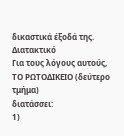δικαστικά έξοδά της.
Διατακτικό
Για τους λόγους αυτούς,
ΤΟ ΡΩΤΟΔΙΚΕΙΟ (δεύτερο τμήμα)
διατάσσει:
1)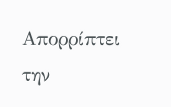Απορρίπτει την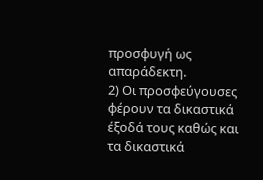προσφυγή ως απαράδεκτη.
2) Οι προσφεύγουσες φέρουν τα δικαστικά έξοδά τους καθώς και τα δικαστικά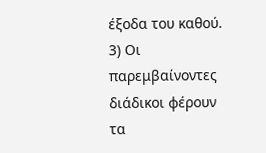έξοδα του καθού.
3) Οι παρεμβαίνοντες διάδικοι φέρουν τα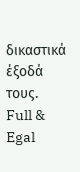δικαστικά έξοδά τους.
Full & Egal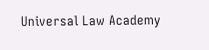Universal Law Academy